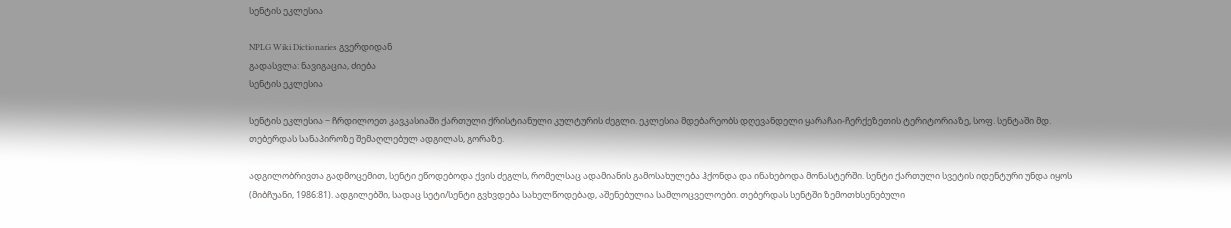სენტის ეკლესია

NPLG Wiki Dictionaries გვერდიდან
გადასვლა: ნავიგაცია, ძიება
სენტის ეკლესია

სენტის ეკლესია − ჩრდილოეთ კავკასიაში ქართული ქრისტიანული კულტურის ძეგლი. ეკლესია მდებარეობს დღევანდელი ყარაჩაი-ჩერქეზეთის ტერიტორიაზე, სოფ. სენტაში მდ. თებერდას სანაპიროზე შემაღლებულ ადგილას, გორაზე.

ადგილობრივთა გადმოცემით, სენტი ეწოდებოდა ქვის ძეგლს, რომელსაც ადამიანის გამოსახულება ჰქონდა და ინახებოდა მონასტერში. სენტი ქართული სვეტის იდენტური უნდა იყოს (მიბჩუანი, 1986:81). ადგილებში, სადაც სეტი/სენტი გვხვდება სახელწოდებად, აშენებულია სამლოცველოები. თებერდას სენტში ზემოთხსენებული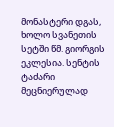მონასტერი დგას, ხოლო სვანეთის სეტში წმ. გიორგის ეკლესია. სენტის ტაძარი მეცნიერულად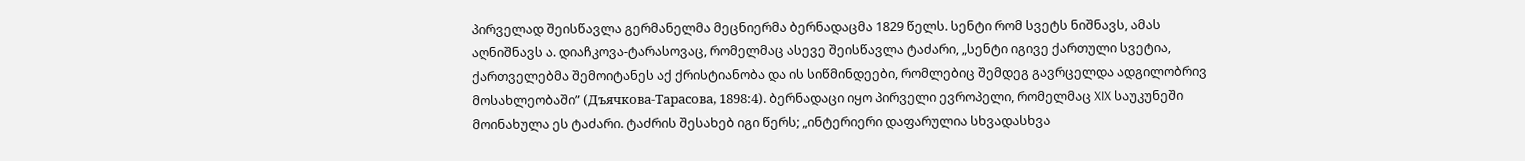პირველად შეისწავლა გერმანელმა მეცნიერმა ბერნადაცმა 1829 წელს. სენტი რომ სვეტს ნიშნავს, ამას აღნიშნავს ა. დიაჩკოვა-ტარასოვაც, რომელმაც ასევე შეისწავლა ტაძარი, „სენტი იგივე ქართული სვეტია, ქართველებმა შემოიტანეს აქ ქრისტიანობა და ის სიწმინდეები, რომლებიც შემდეგ გავრცელდა ადგილობრივ მოსახლეობაში” (Дъячкова-Тарасова, 1898:4). ბერნადაცი იყო პირველი ევროპელი, რომელმაც XIX საუკუნეში მოინახულა ეს ტაძარი. ტაძრის შესახებ იგი წერს; „ინტერიერი დაფარულია სხვადასხვა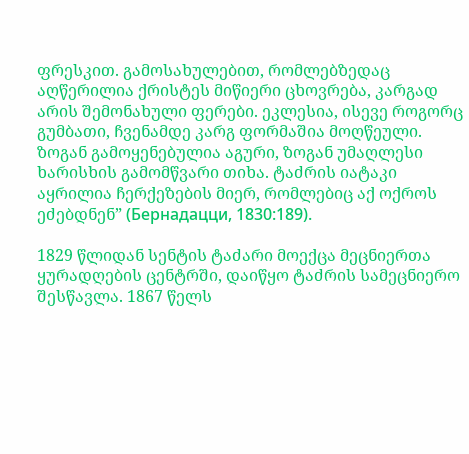ფრესკით. გამოსახულებით, რომლებზედაც აღწერილია ქრისტეს მიწიერი ცხოვრება, კარგად არის შემონახული ფერები. ეკლესია, ისევე როგორც გუმბათი, ჩვენამდე კარგ ფორმაშია მოღწეული. ზოგან გამოყენებულია აგური, ზოგან უმაღლესი ხარისხის გამომწვარი თიხა. ტაძრის იატაკი აყრილია ჩერქეზების მიერ, რომლებიც აქ ოქროს ეძებდნენ” (Бернадацци, 1830:189).

1829 წლიდან სენტის ტაძარი მოექცა მეცნიერთა ყურადღების ცენტრში, დაიწყო ტაძრის სამეცნიერო შესწავლა. 1867 წელს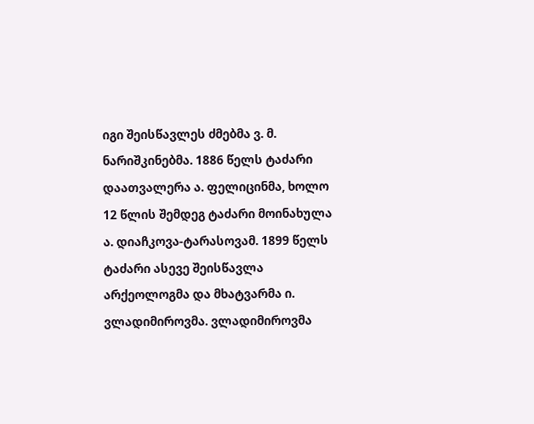იგი შეისწავლეს ძმებმა ვ. მ. ნარიშკინებმა. 1886 წელს ტაძარი დაათვალერა ა. ფელიცინმა, ხოლო 12 წლის შემდეგ ტაძარი მოინახულა ა. დიაჩკოვა-ტარასოვამ. 1899 წელს ტაძარი ასევე შეისწავლა არქეოლოგმა და მხატვარმა ი. ვლადიმიროვმა. ვლადიმიროვმა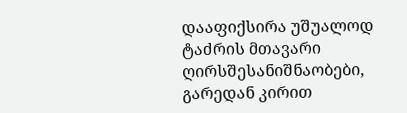დააფიქსირა უშუალოდ ტაძრის მთავარი ღირსშესანიშნაობები, გარედან კირით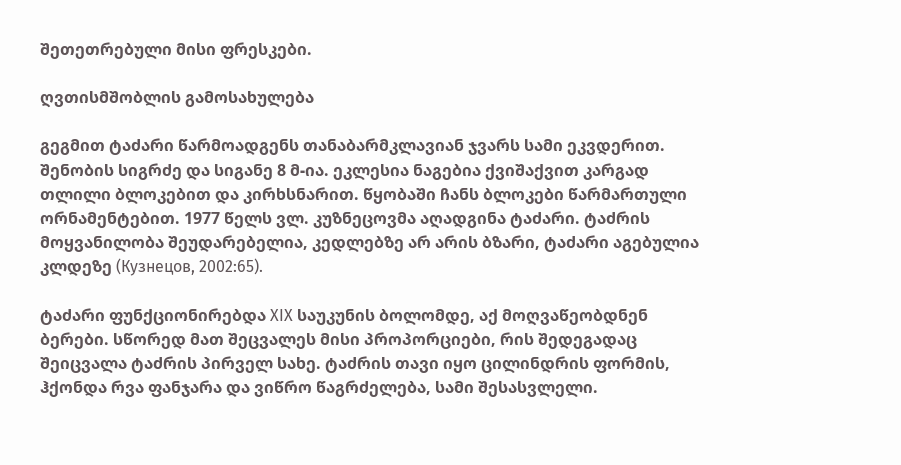შეთეთრებული მისი ფრესკები.

ღვთისმშობლის გამოსახულება

გეგმით ტაძარი წარმოადგენს თანაბარმკლავიან ჯვარს სამი ეკვდერით. შენობის სიგრძე და სიგანე 8 მ-ია. ეკლესია ნაგებია ქვიშაქვით კარგად თლილი ბლოკებით და კირხსნარით. წყობაში ჩანს ბლოკები წარმართული ორნამენტებით. 1977 წელს ვლ. კუზნეცოვმა აღადგინა ტაძარი. ტაძრის მოყვანილობა შეუდარებელია, კედლებზე არ არის ბზარი, ტაძარი აგებულია კლდეზე (Кузнецов, 2002:65).

ტაძარი ფუნქციონირებდა XIX საუკუნის ბოლომდე, აქ მოღვაწეობდნენ ბერები. სწორედ მათ შეცვალეს მისი პროპორციები, რის შედეგადაც შეიცვალა ტაძრის პირველ სახე. ტაძრის თავი იყო ცილინდრის ფორმის, ჰქონდა რვა ფანჯარა და ვიწრო წაგრძელება, სამი შესასვლელი.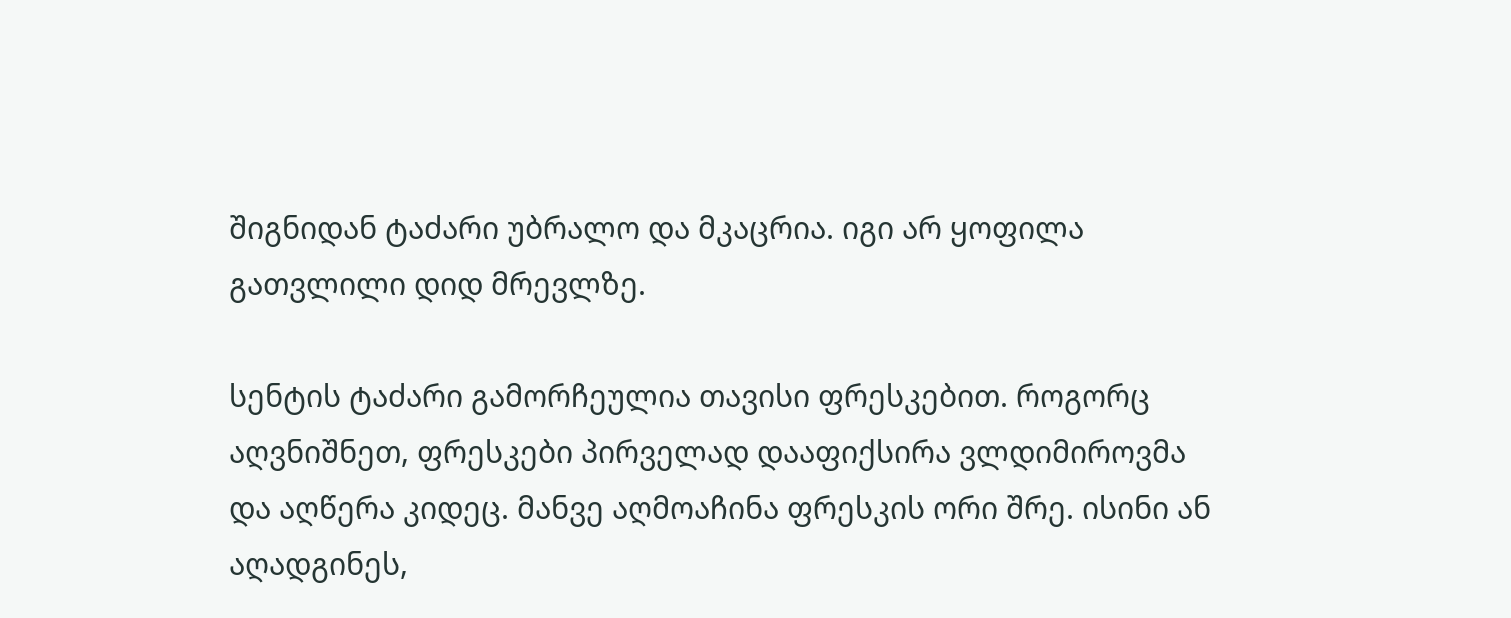შიგნიდან ტაძარი უბრალო და მკაცრია. იგი არ ყოფილა გათვლილი დიდ მრევლზე.

სენტის ტაძარი გამორჩეულია თავისი ფრესკებით. როგორც აღვნიშნეთ, ფრესკები პირველად დააფიქსირა ვლდიმიროვმა და აღწერა კიდეც. მანვე აღმოაჩინა ფრესკის ორი შრე. ისინი ან აღადგინეს,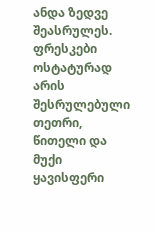ანდა ზედვე შეასრულეს. ფრესკები ოსტატურად არის შესრულებული თეთრი, წითელი და მუქი ყავისფერი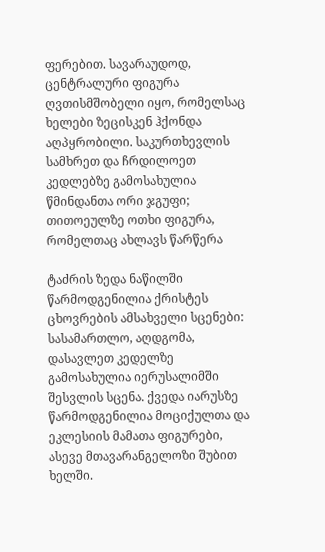ფერებით. სავარაუდოდ, ცენტრალური ფიგურა ღვთისმშობელი იყო, რომელსაც ხელები ზეცისკენ ჰქონდა აღპყრობილი. საკურთხევლის სამხრეთ და ჩრდილოეთ კედლებზე გამოსახულია წმინდანთა ორი ჯგუფი; თითოეულზე ოთხი ფიგურა, რომელთაც ახლავს წარწერა

ტაძრის ზედა ნაწილში წარმოდგენილია ქრისტეს ცხოვრების ამსახველი სცენები: სასამართლო, აღდგომა, დასავლეთ კედელზე გამოსახულია იერუსალიმში შესვლის სცენა. ქვედა იარუსზე წარმოდგენილია მოციქულთა და ეკლესიის მამათა ფიგურები, ასევე მთავარანგელოზი შუბით ხელში.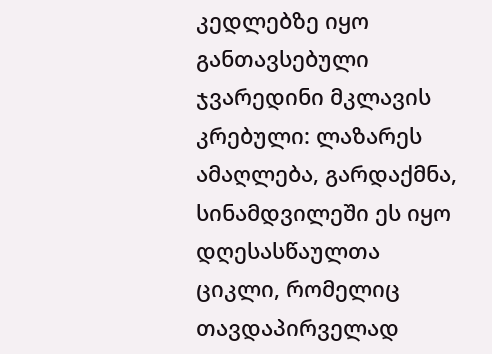კედლებზე იყო განთავსებული ჯვარედინი მკლავის კრებული: ლაზარეს ამაღლება, გარდაქმნა, სინამდვილეში ეს იყო დღესასწაულთა ციკლი, რომელიც თავდაპირველად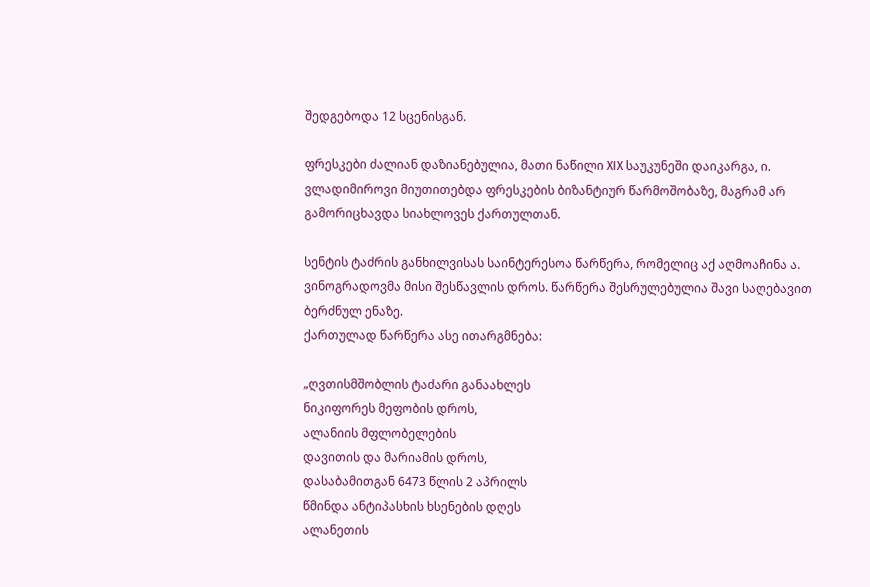შედგებოდა 12 სცენისგან.

ფრესკები ძალიან დაზიანებულია, მათი ნაწილი XIX საუკუნეში დაიკარგა, ი. ვლადიმიროვი მიუთითებდა ფრესკების ბიზანტიურ წარმოშობაზე, მაგრამ არ გამორიცხავდა სიახლოვეს ქართულთან.

სენტის ტაძრის განხილვისას საინტერესოა წარწერა, რომელიც აქ აღმოაჩინა ა. ვინოგრადოვმა მისი შესწავლის დროს. წარწერა შესრულებულია შავი საღებავით ბერძნულ ენაზე.
ქართულად წარწერა ასე ითარგმნება:

„ღვთისმშობლის ტაძარი განაახლეს
ნიკიფორეს მეფობის დროს,
ალანიის მფლობელების
დავითის და მარიამის დროს,
დასაბამითგან 6473 წლის 2 აპრილს
წმინდა ანტიპასხის ხსენების დღეს
ალანეთის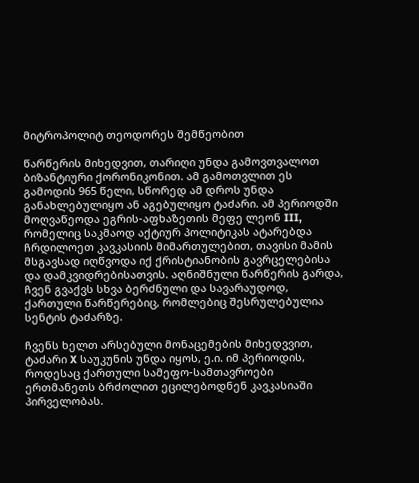მიტროპოლიტ თეოდორეს შემწეობით

წარწერის მიხედვით, თარიღი უნდა გამოვთვალოთ ბიზანტიური ქორონიკონით. ამ გამოთვლით ეს გამოდის 965 წელი, სწორედ ამ დროს უნდა განახლებულიყო ან აგებულიყო ტაძარი. ამ პერიოდში მოღვაწეოდა ეგრის-აფხაზეთის მეფე ლეონ III, რომელიც საკმაოდ აქტიურ პოლიტიკას ატარებდა ჩრდილოეთ კავკასიის მიმართულებით, თავისი მამის მსგავსად იღწვოდა იქ ქრისტიანობის გავრცელებისა და დამკვიდრებისათვის. აღნიშნული წარწერის გარდა, ჩვენ გვაქვს სხვა ბერძნული და სავარაუდოდ, ქართული წარწერებიც, რომლებიც შესრულებულია სენტის ტაძარზე.

ჩვენს ხელთ არსებული მონაცემების მიხედვვით, ტაძარი X საუკუნის უნდა იყოს, ე.ი. იმ პერიოდის, როდესაც ქართული სამეფო-სამთავროები ერთმანეთს ბრძოლით ეცილებოდნენ კავკასიაში პირველობას.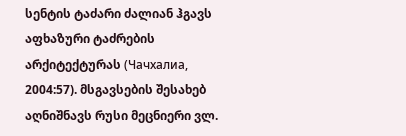სენტის ტაძარი ძალიან ჰგავს აფხაზური ტაძრების არქიტექტურას (Чачхалиа, 2004:57). მსგავსების შესახებ აღნიშნავს რუსი მეცნიერი ვლ.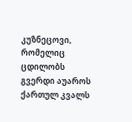კუზნეცოვი, რომელიც ცდილობს გვერდი აუაროს ქართულ კვალს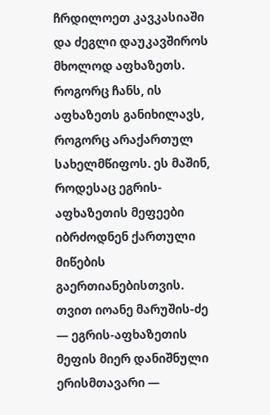ჩრდილოეთ კავკასიაში და ძეგლი დაუკავშიროს მხოლოდ აფხაზეთს. როგორც ჩანს, ის აფხაზეთს განიხილავს, როგორც არაქართულ სახელმწიფოს. ეს მაშინ, როდესაც ეგრის-აფხაზეთის მეფეები იბრძოდნენ ქართული მიწების გაერთიანებისთვის. თვით იოანე მარუშის-ძე — ეგრის-აფხაზეთის მეფის მიერ დანიშნული ერისმთავარი —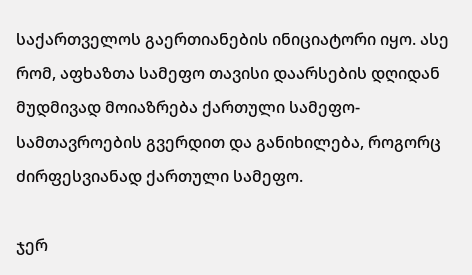საქართველოს გაერთიანების ინიციატორი იყო. ასე რომ, აფხაზთა სამეფო თავისი დაარსების დღიდან მუდმივად მოიაზრება ქართული სამეფო-სამთავროების გვერდით და განიხილება, როგორც ძირფესვიანად ქართული სამეფო.

ჯერ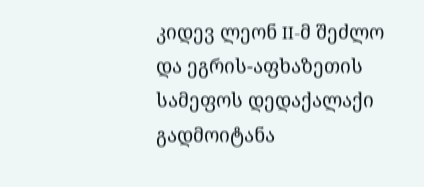კიდევ ლეონ II-მ შეძლო და ეგრის-აფხაზეთის სამეფოს დედაქალაქი გადმოიტანა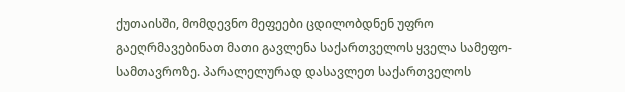ქუთაისში, მომდევნო მეფეები ცდილობდნენ უფრო გაეღრმავებინათ მათი გავლენა საქართველოს ყველა სამეფო-სამთავროზე. პარალელურად დასავლეთ საქართველოს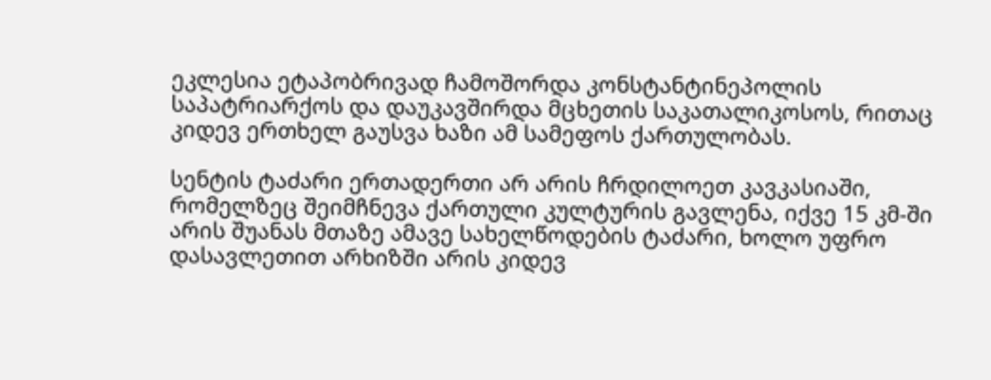ეკლესია ეტაპობრივად ჩამოშორდა კონსტანტინეპოლის საპატრიარქოს და დაუკავშირდა მცხეთის საკათალიკოსოს, რითაც კიდევ ერთხელ გაუსვა ხაზი ამ სამეფოს ქართულობას.

სენტის ტაძარი ერთადერთი არ არის ჩრდილოეთ კავკასიაში, რომელზეც შეიმჩნევა ქართული კულტურის გავლენა, იქვე 15 კმ-ში არის შუანას მთაზე ამავე სახელწოდების ტაძარი, ხოლო უფრო დასავლეთით არხიზში არის კიდევ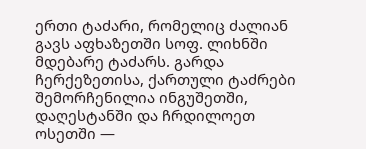ერთი ტაძარი, რომელიც ძალიან გავს აფხაზეთში სოფ. ლიხნში მდებარე ტაძარს. გარდა ჩერქეზეთისა, ქართული ტაძრები შემორჩენილია ინგუშეთში, დაღესტანში და ჩრდილოეთ ოსეთში —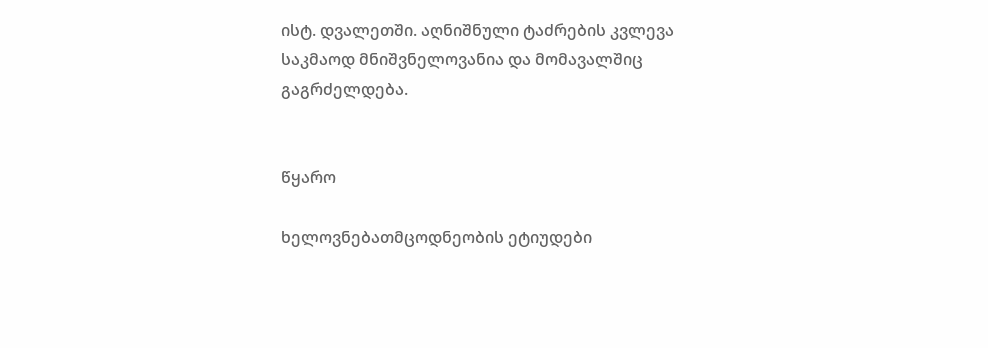ისტ. დვალეთში. აღნიშნული ტაძრების კვლევა საკმაოდ მნიშვნელოვანია და მომავალშიც გაგრძელდება.


წყარო

ხელოვნებათმცოდნეობის ეტიუდები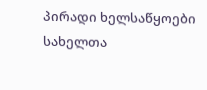პირადი ხელსაწყოები
სახელთა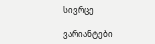სივრცე

ვარიანტები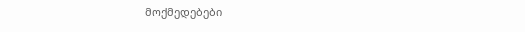მოქმედებები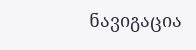ნავიგაცია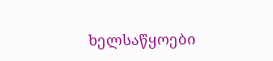ხელსაწყოები